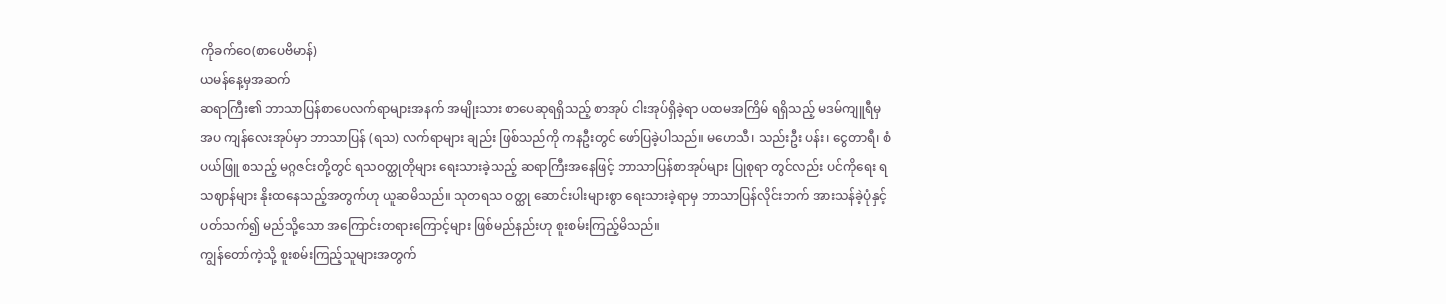ကိုခက်ဝေ(စာပေဗိမာန်)
ယမန်နေ့မှအဆက်
ဆရာကြီး၏ ဘာသာပြန်စာပေလက်ရာများအနက် အမျိုးသား စာပေဆုရရှိသည့် စာအုပ် ငါးအုပ်ရှိခဲ့ရာ ပထမအကြိမ် ရရှိသည့် မဒမ်ကျူရီမှအပ ကျန်လေးအုပ်မှာ ဘာသာပြန် (ရသ) လက်ရာများ ချည်း ဖြစ်သည်ကို ကနဦးတွင် ဖော်ပြခဲ့ပါသည်။ မဟေသီ၊ သည်းဦး ပန်း၊ ငွေတာရီ၊ စံပယ်ဖြူ စသည့် မဂ္ဂဇင်းတို့တွင် ရသဝတ္ထုတိုများ ရေးသားခဲ့သည့် ဆရာကြီးအနေဖြင့် ဘာသာပြန်စာအုပ်များ ပြုစုရာ တွင်လည်း ပင်ကိုရေး ရသဈာန်များ နိုးထနေသည့်အတွက်ဟု ယူဆမိသည်။ သုတရသ ဝတ္ထု ဆောင်းပါးများစွာ ရေးသားခဲ့ရာမှ ဘာသာပြန်လိုင်းဘက် အားသန်ခဲ့ပုံနှင့်ပတ်သက်၍ မည်သို့သော အကြောင်းတရားကြောင့်များ ဖြစ်မည်နည်းဟု စူးစမ်းကြည့်မိသည်။
ကျွန်တော်ကဲ့သို့ စူးစမ်းကြည့်သူများအတွက်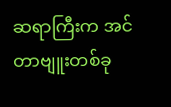ဆရာကြီးက အင်တာဗျူးတစ်ခု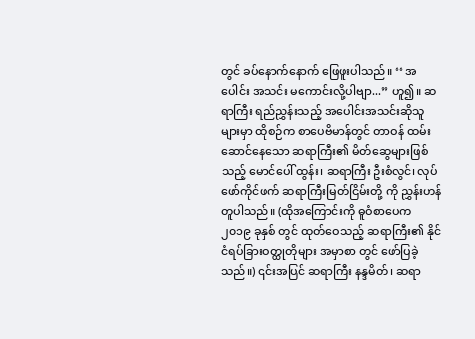တွင် ခပ်နောက်နောက် ဖြေဖူးပါသည်။ ‘‘ အပေါင်း အသင်း မကောင်းလို့ပါဗျာ...” ဟူ၍။ ဆရာကြီး ရည်ညွှန်းသည့် အပေါင်းအသင်းဆိုသူများမှာ ထိုစဉ်က စာပေဗိမာန်တွင် တာဝန် ထမ်းဆောင်နေသော ဆရာကြီး၏ မိတ်ဆွေများဖြစ်သည့် မောင်ပေါ် ထွန်း၊ ဆရာကြီး ဦးစံလွင်၊ လုပ်ဖော်ကိုင်ဖက် ဆရာကြီးမြတ်ငြိမ်းတို့ ကို ညွှန်းဟန်တူပါသည်။ (ထိုအကြောင်းကို ဓူဝံစာပေက ၂၀၁၉ ခုနှစ် တွင် ထုတ်ဝေသည့် ဆရာကြီး၏ နိုင်ငံရပ်ခြားဝတ္ထုတိုများ အမှာစာ တွင် ဖော်ပြခဲ့သည်။) ၎င်းအပြင် ဆရာကြီး နန္ဒမိတ်၊ ဆရာ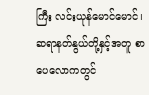ကြီး လင်းယုန်မောင်မောင်၊ ဆရာနတ်နွယ်တို့နှင့်အတူ စာပေလောကတွင်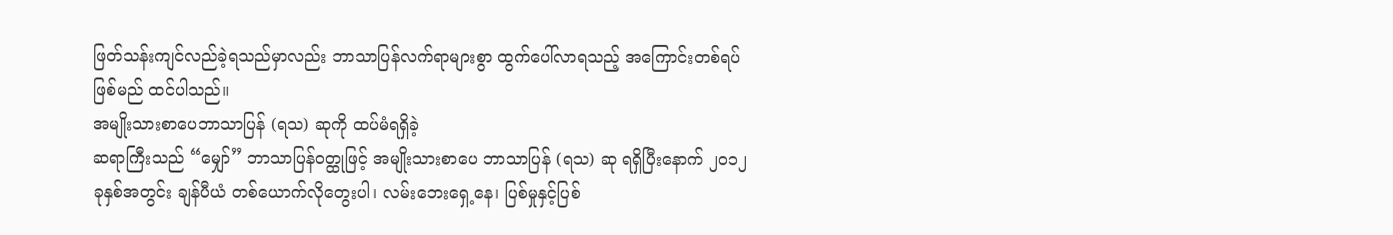ဖြတ်သန်းကျင်လည်ခဲ့ရသည်မှာလည်း ဘာသာပြန်လက်ရာများစွာ ထွက်ပေါ်လာရသည့် အကြောင်းတစ်ရပ်ဖြစ်မည် ထင်ပါသည်။
အမျိုးသားစာပေဘာသာပြန် (ရသ) ဆုကို ထပ်မံရရှိခဲ့
ဆရာကြီးသည် “မျှော်” ဘာသာပြန်ဝတ္ထုဖြင့် အမျိုးသားစာပေ ဘာသာပြန် (ရသ) ဆု ရရှိပြီးနောက် ၂၀၁၂ ခုနှစ်အတွင်း ချန်ပီယံ တစ်ယောက်လိုတွေးပါ၊ လမ်းဘေးရှေ့နေ၊ ပြစ်မှုနှင့်ပြစ်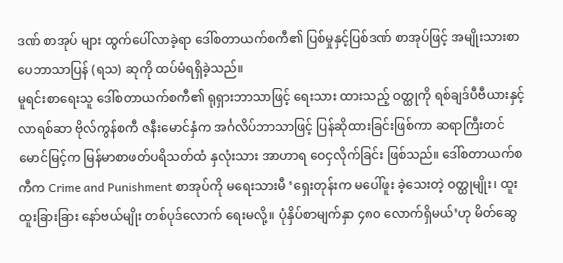ဒဏ် စာအုပ် များ ထွက်ပေါ်လာခဲ့ရာ ဒေါ်စတာယက်စကီ၏ ပြစ်မှုနှင့်ပြစ်ဒဏ် စာအုပ်ဖြင့် အမျိုးသားစာပေဘာသာပြန် (ရသ) ဆုကို ထပ်မံရရှိခဲ့သည်။
မူရင်းစာရေးသူ ဒေါ်စတာယက်စကီ၏ ရုရှားဘာသာဖြင့် ရေးသား ထားသည့် ဝတ္ထုကို ရစ်ချဒ်ပီဗီယားနှင့် လာရစ်ဆာ ဗိုလ်ကွန်စကီ ဇနီးမောင်နှံက အင်္ဂလိပ်ဘာသာဖြင့် ပြန်ဆိုထားခြင်းဖြစ်ကာ ဆရာကြီးတင်မောင်မြင့်က မြန်မာစာဖတ်ပရိသတ်ထံ နှလုံးသား အာဟာရ ဝေငှလိုက်ခြင်း ဖြစ်သည်။ ဒေါ်စတာယက်စကီက Crime and Punishment စာအုပ်ကို မရေးသားမီ ‘ရှေးတုန်းက မပေါ်ဖူး ခဲ့သေးတဲ့ ဝတ္ထုမျိုး၊ ထူးထူးခြားခြား နော်ဗယ်မျိုး တစ်ပုဒ်လောက် ရေးမလို့။ ပုံနှိပ်စာမျက်နှာ ၄၈၀ လောက်ရှိမယ်’ဟု မိတ်ဆွေ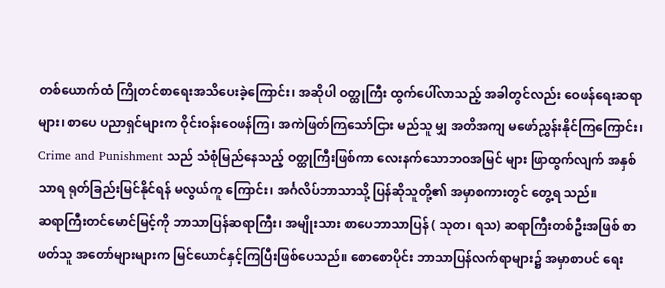တစ်ယောက်ထံ ကြိုတင်စာရေးအသိပေးခဲ့ကြောင်း၊ အဆိုပါ ဝတ္ထုကြီး ထွက်ပေါ်လာသည့် အခါတွင်လည်း ဝေဖန်ရေးဆရာများ၊ စာပေ ပညာရှင်များက ဝိုင်းဝန်းဝေဖန်ကြ၊ အကဲဖြတ်ကြသော်ငြား မည်သူ မျှ အတိအကျ မဖော်ညွှန်းနိုင်ကြကြောင်း၊ Crime and Punishment သည် သံစုံမြည်နေသည့် ဝတ္ထုကြီးဖြစ်ကာ လေးနက်သောဘဝအမြင် များ ဖြာထွက်လျက် အနှစ်သာရ ရုတ်ခြည်းမြင်နိုင်ရန် မလွယ်ကူ ကြောင်း၊ အင်္ဂလိပ်ဘာသာသို့ ပြန်ဆိုသူတို့၏ အမှာစကားတွင် တွေ့ရ သည်။
ဆရာကြီးတင်မောင်မြင့်ကို ဘာသာပြန်ဆရာကြီး၊ အမျိုးသား စာပေဘာသာပြန် ( သုတ၊ ရသ) ဆရာကြီးတစ်ဦးအဖြစ် စာဖတ်သူ အတော်များများက မြင်ယောင်နှင့်ကြပြီးဖြစ်ပေသည်။ စောစောပိုင်း ဘာသာပြန်လက်ရာများ၌ အမှာစာပင် ရေး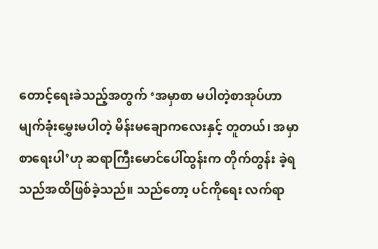တောင့်ရေးခဲသည့်အတွက် ‘အမှာစာ မပါတဲ့စာအုပ်ဟာ မျက်ခုံးမွှေးမပါတဲ့ မိန်းမချောကလေးနှင့် တူတယ်၊ အမှာစာရေးပါ’ဟု ဆရာကြီးမောင်ပေါ်ထွန်းက တိုက်တွန်း ခဲ့ရသည်အထိဖြစ်ခဲ့သည်။ သည်တော့ ပင်ကိုရေး လက်ရာ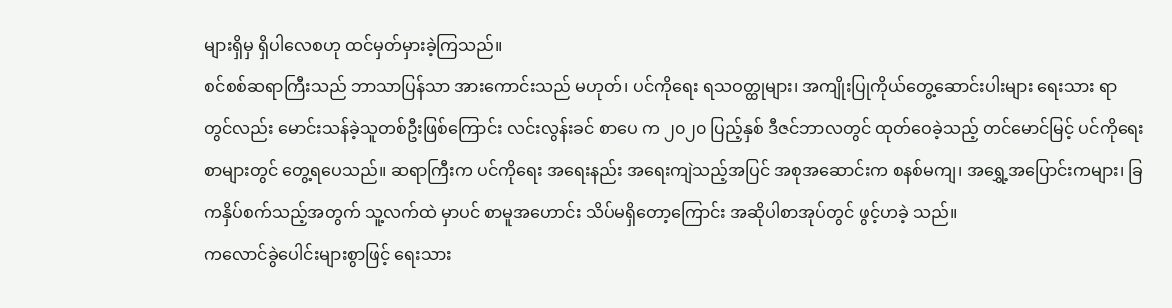များရှိမှ ရှိပါလေစဟု ထင်မှတ်မှားခဲ့ကြသည်။
စင်စစ်ဆရာကြီးသည် ဘာသာပြန်သာ အားကောင်းသည် မဟုတ်၊ ပင်ကိုရေး ရသဝတ္ထုများ၊ အကျိုးပြုကိုယ်တွေ့ဆောင်းပါးများ ရေးသား ရာတွင်လည်း မောင်းသန်ခဲ့သူတစ်ဦးဖြစ်ကြောင်း လင်းလွန်းခင် စာပေ က ၂၀၂၀ ပြည့်နှစ် ဒီဇင်ဘာလတွင် ထုတ်ဝေခဲ့သည့် တင်မောင်မြင့် ပင်ကိုရေးစာများတွင် တွေ့ရပေသည်။ ဆရာကြီးက ပင်ကိုရေး အရေးနည်း အရေးကျဲသည့်အပြင် အစုအဆောင်းက စနစ်မကျ၊ အရွှေ့အပြောင်းကများ၊ ခြကနှိပ်စက်သည့်အတွက် သူ့လက်ထဲ မှာပင် စာမူအဟောင်း သိပ်မရှိတော့ကြောင်း အဆိုပါစာအုပ်တွင် ဖွင့်ဟခဲ့ သည်။
ကလောင်ခွဲပေါင်းများစွာဖြင့် ရေးသား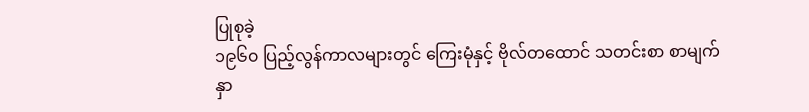ပြုစုခဲ့
၁၉၆၀ ပြည့်လွန်ကာလများတွင် ကြေးမုံနှင့် ဗိုလ်တထောင် သတင်းစာ စာမျက်နှာ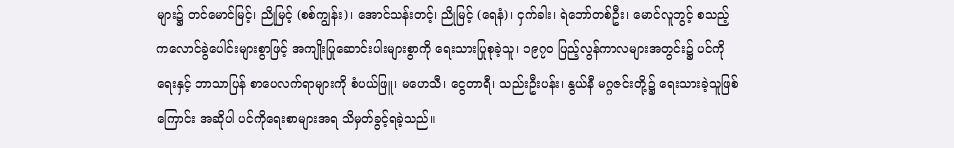များ၌ တင်မောင်မြင့်၊ ညိုမြင့် (စစ်ကျွန်း)၊ အောင်သန်းတင့်၊ ညိုမြင့် (ရေနံ)၊ ငှက်ခါး၊ ရဲဘော်တစ်ဦး၊ မောင်လူဘွင့် စသည့် ကလောင်ခွဲပေါင်းများစွာဖြင့် အကျိုးပြုဆောင်းပါးများစွာကို ရေးသားပြုစုခဲ့သူ၊ ၁၉၇၀ ပြည့်လွန်ကာလများအတွင်း၌ ပင်ကိုရေးနှင့် ဘာသာပြန် စာပေလက်ရာများကို စံပယ်ဖြူ၊ မဟေသီ၊ ငွေတာရီ၊ သည်းဦးပန်း၊ နွယ်နီ မဂ္ဂဇင်းတို့၌ ရေးသားခဲ့သူဖြစ်ကြောင်း အဆိုပါ ပင်ကိုရေးစာများအရ သိမှတ်ခွင့်ရခဲ့သည်။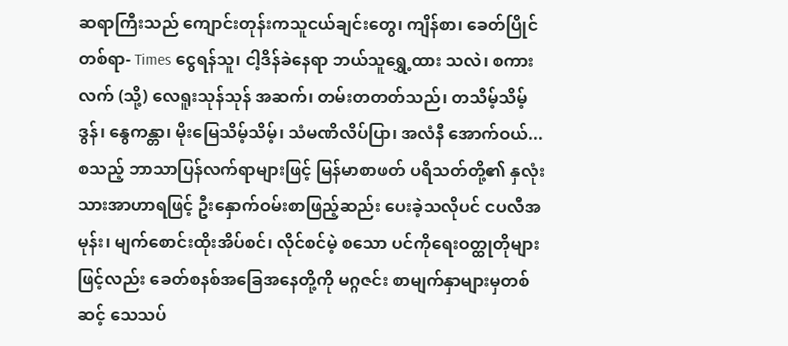ဆရာကြီးသည် ကျောင်းတုန်းကသူငယ်ချင်းတွေ၊ ကျိန်စာ၊ ခေတ်ပြိုင်တစ်ရာ- Times ငွေရန်သူ၊ ငါ့ဒိန်ခဲနေရာ ဘယ်သူရွှေ့ထား သလဲ၊ စကားလက် (သို့) လေရူးသုန်သုန် အဆက်၊ တမ်းတတတ်သည်၊ တသိမ့်သိမ့်ဒွန်၊ နွေကန္တာ၊ မိုးမြေသိမ့်သိမ့်၊ သံမဏိလိပ်ပြာ၊ အလံနီ အောက်ဝယ်... စသည့် ဘာသာပြန်လက်ရာများဖြင့် မြန်မာစာဖတ် ပရိသတ်တို့၏ နှလုံးသားအာဟာရဖြင့် ဦးနှောက်ဝမ်းစာဖြည့်ဆည်း ပေးခဲ့သလိုပင် ငပလီအမုန်း၊ မျက်စောင်းထိုးအိပ်စင်၊ လိုင်စင်မဲ့ စသော ပင်ကိုရေးဝတ္ထုတိုများဖြင့်လည်း ခေတ်စနစ်အခြေအနေတို့ကို မဂ္ဂဇင်း စာမျက်နှာများမှတစ်ဆင့် သေသပ်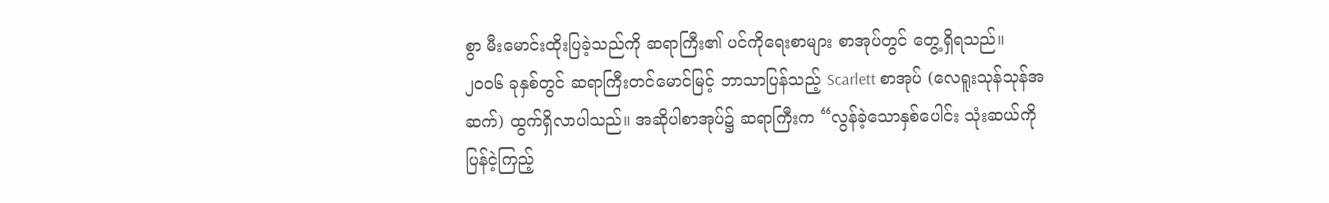စွာ မီးမောင်းထိုးပြခဲ့သည်ကို ဆရာကြီး၏ ပင်ကိုရေးစာများ စာအုပ်တွင် တွေ့ရှိရသည်။
၂၀၀၆ ခုနှစ်တွင် ဆရာကြီးတင်မောင်မြင့် ဘာသာပြန်သည့် Scarlett စာအုပ် (လေရူးသုန်သုန်အဆက်) ထွက်ရှိလာပါသည်။ အဆိုပါစာအုပ်၌ ဆရာကြီးက “လွန်ခဲ့သောနှစ်ပေါင်း သုံးဆယ်ကို ပြန်ငဲ့ကြည့်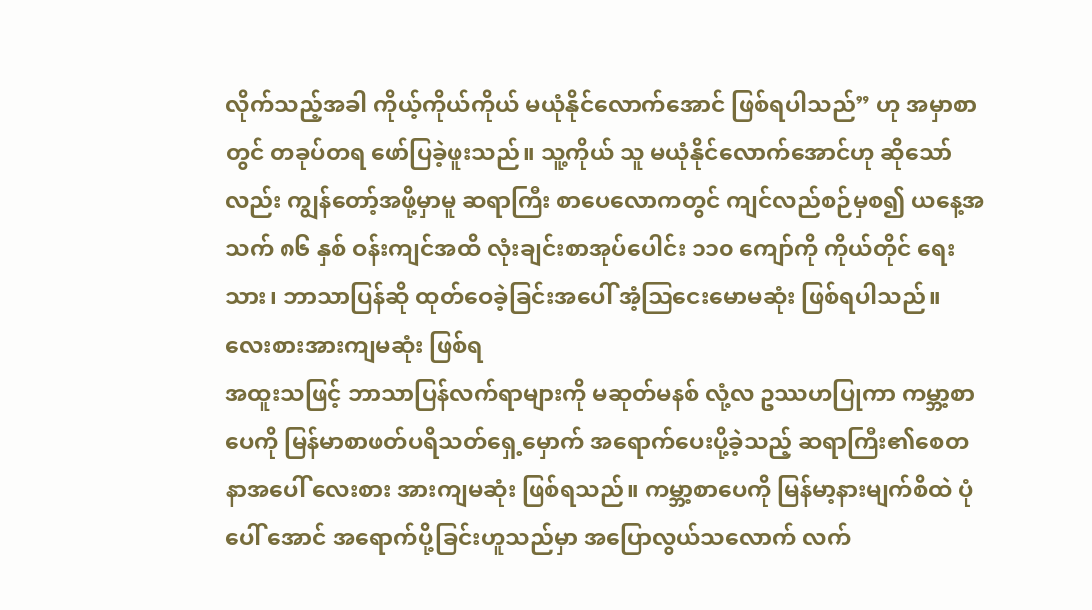လိုက်သည့်အခါ ကိုယ့်ကိုယ်ကိုယ် မယုံနိုင်လောက်အောင် ဖြစ်ရပါသည်” ဟု အမှာစာတွင် တခုပ်တရ ဖော်ပြခဲ့ဖူးသည်။ သူ့ကိုယ် သူ မယုံနိုင်လောက်အောင်ဟု ဆိုသော်လည်း ကျွန်တော့်အဖို့မှာမူ ဆရာကြီး စာပေလောကတွင် ကျင်လည်စဉ်မှစ၍ ယနေ့အသက် ၈၆ နှစ် ဝန်းကျင်အထိ လုံးချင်းစာအုပ်ပေါင်း ၁၁၀ ကျော်ကို ကိုယ်တိုင် ရေးသား၊ ဘာသာပြန်ဆို ထုတ်ဝေခဲ့ခြင်းအပေါ် အံ့ဩငေးမောမဆုံး ဖြစ်ရပါသည်။
လေးစားအားကျမဆုံး ဖြစ်ရ
အထူးသဖြင့် ဘာသာပြန်လက်ရာများကို မဆုတ်မနစ် လုံ့လ ဥဿဟပြုကာ ကမ္ဘာ့စာပေကို မြန်မာစာဖတ်ပရိသတ်ရှေ့မှောက် အရောက်ပေးပို့ခဲ့သည့် ဆရာကြီး၏စေတနာအပေါ် လေးစား အားကျမဆုံး ဖြစ်ရသည်။ ကမ္ဘာ့စာပေကို မြန်မာ့နားမျက်စိထဲ ပုံပေါ် အောင် အရောက်ပို့ခြင်းဟူသည်မှာ အပြောလွယ်သလောက် လက်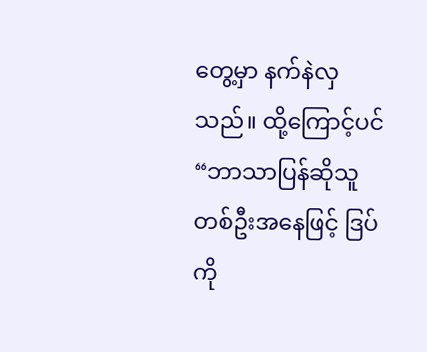တွေ့မှာ နက်နဲလှသည်။ ထို့ကြောင့်ပင် “ဘာသာပြန်ဆိုသူ တစ်ဦးအနေဖြင့် ဒြပ်ကို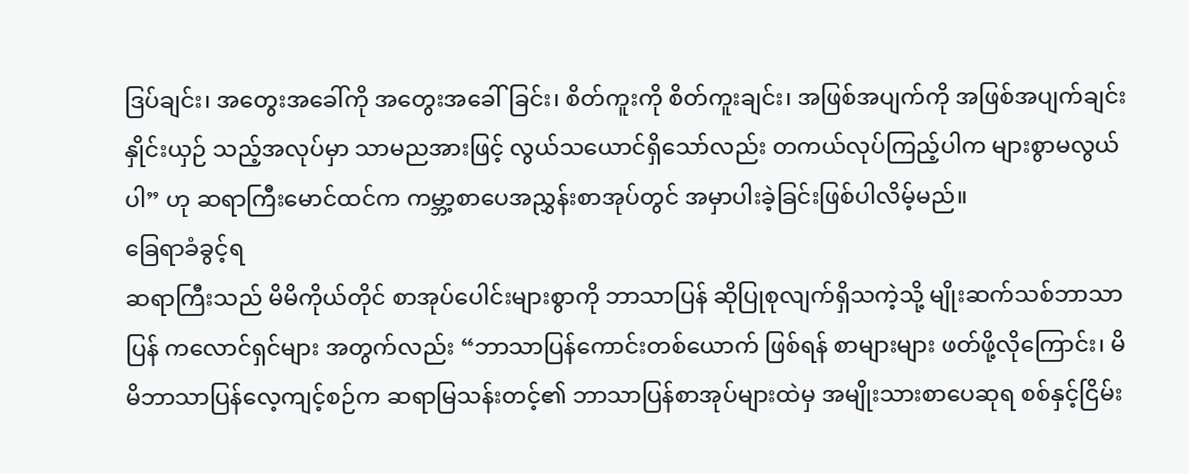ဒြပ်ချင်း၊ အတွေးအခေါ်ကို အတွေးအခေါ်ခြင်း၊ စိတ်ကူးကို စိတ်ကူးချင်း၊ အဖြစ်အပျက်ကို အဖြစ်အပျက်ချင်း နှိုင်းယှဉ် သည့်အလုပ်မှာ သာမညအားဖြင့် လွယ်သယောင်ရှိသော်လည်း တကယ်လုပ်ကြည့်ပါက များစွာမလွယ်ပါ” ဟု ဆရာကြီးမောင်ထင်က ကမ္ဘာ့စာပေအညွှန်းစာအုပ်တွင် အမှာပါးခဲ့ခြင်းဖြစ်ပါလိမ့်မည်။
ခြေရာခံခွင့်ရ
ဆရာကြီးသည် မိမိကိုယ်တိုင် စာအုပ်ပေါင်းများစွာကို ဘာသာပြန် ဆိုပြုစုလျက်ရှိသကဲ့သို့ မျိုးဆက်သစ်ဘာသာပြန် ကလောင်ရှင်များ အတွက်လည်း “ဘာသာပြန်ကောင်းတစ်ယောက် ဖြစ်ရန် စာများများ ဖတ်ဖို့လိုကြောင်း၊ မိမိဘာသာပြန်လေ့ကျင့်စဉ်က ဆရာမြသန်းတင့်၏ ဘာသာပြန်စာအုပ်များထဲမှ အမျိုးသားစာပေဆုရ စစ်နှင့်ငြိမ်း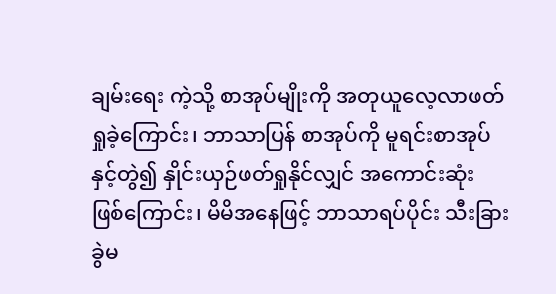ချမ်းရေး ကဲ့သို့ စာအုပ်မျိုးကို အတုယူလေ့လာဖတ်ရှုခဲ့ကြောင်း၊ ဘာသာပြန် စာအုပ်ကို မူရင်းစာအုပ်နှင့်တွဲ၍ နှိုင်းယှဉ်ဖတ်ရှုနိုင်လျှင် အကောင်းဆုံး ဖြစ်ကြောင်း၊ မိမိအနေဖြင့် ဘာသာရပ်ပိုင်း သီးခြားခွဲမ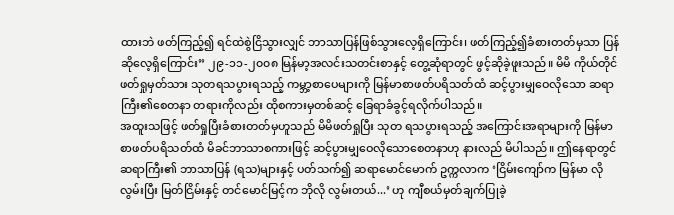ထားဘဲ ဖတ်ကြည့်၍ ရင်ထဲစွဲငြိသွားလျှင် ဘာသာပြန်ဖြစ်သွားလေ့ရှိကြောင်း၊ ဖတ်ကြည့်၍ခံစားတတ်မှသာ ပြန်ဆိုလေ့ရှိကြောင်း” ၂၉-၁၁-၂၀၀၈ မြန်မာ့အလင်းသတင်းစာနှင့် တွေ့ဆုံရာတွင် ဖွင့်ဆိုခဲ့ဖူးသည်။ မိမိ ကိုယ်တိုင်ဖတ်ရှုမှတ်သား သုတရသပွားရသည့် ကမ္ဘာ့စာပေများကို မြန်မာစာဖတ်ပရိသတ်ထံ ဆင့်ပွားမျှဝေလိုသော ဆရာကြီး၏စေတနာ တရားကိုလည်း ထိုစကားမှတစ်ဆင့် ခြေရာခံခွင့်ရလိုက်ပါသည်။
အထူးသဖြင့် ဖတ်ရှုပြီးခံစားတတ်မှဟူသည် မိမိဖတ်ရှုပြီး သုတ ရသပွားရသည့် အကြောင်းအရာများကို မြန်မာစာဖတ်ပရိသတ်ထံ မိခင်ဘာသာစကားဖြင့် ဆင့်ပွားမျှဝေလိုသောစေတနာဟု နားလည် မိပါသည်။ ဤနေရာတွင် ဆရာကြီး၏ ဘာသာပြန် (ရသ)များနှင့် ပတ်သက်၍ ဆရာမောင်မောက် ဥက္ကလာက ‘ငြိမ်းကျော်က မြန်မာ လိုလွမ်းပြီး မြတ်ငြိမ်းနှင့် တင်မောင်မြင့်က ဘိုလို လွမ်းတယ်...’ ဟု ကျီစယ်မှတ်ချက်ပြုခဲ့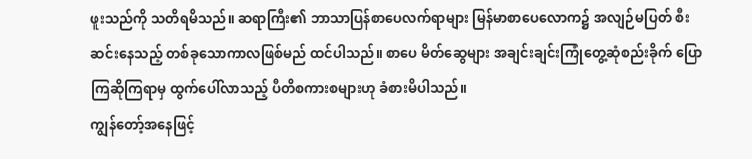ဖူးသည်ကို သတိရမိသည်။ ဆရာကြီး၏ ဘာသာပြန်စာပေလက်ရာများ မြန်မာစာပေလောက၌ အလျဉ်မပြတ် စီးဆင်းနေသည့် တစ်ခုသောကာလဖြစ်မည် ထင်ပါသည်။ စာပေ မိတ်ဆွေများ အချင်းချင်းကြုံတွေ့ဆုံစည်းခိုက် ပြောကြဆိုကြရာမှ ထွက်ပေါ်လာသည့် ပီတိစကားစများဟု ခံစားမိပါသည်။
ကျွန်တော့်အနေဖြင့်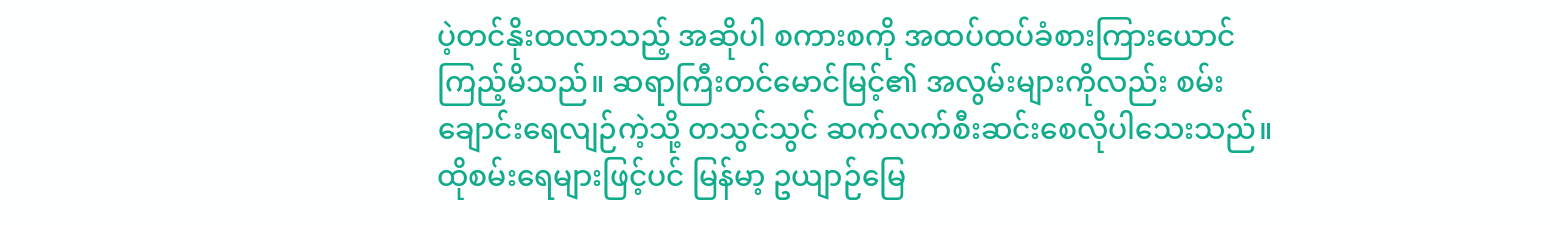ပဲ့တင်နိုးထလာသည့် အဆိုပါ စကားစကို အထပ်ထပ်ခံစားကြားယောင်ကြည့်မိသည်။ ဆရာကြီးတင်မောင်မြင့်၏ အလွမ်းများကိုလည်း စမ်းချောင်းရေလျဉ်ကဲ့သို့ တသွင်သွင် ဆက်လက်စီးဆင်းစေလိုပါသေးသည်။ ထိုစမ်းရေများဖြင့်ပင် မြန်မာ့ ဥယျာဉ်မြေ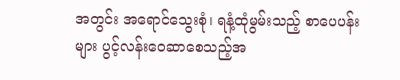အတွင်း အရောင်သွေးစုံ၊ ရနံ့ထုံမွမ်းသည့် စာပေပန်းများ ပွင့်လန်းဝေဆာစေသည့်အ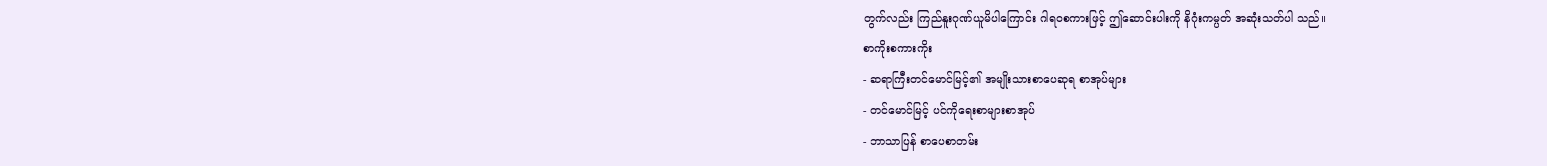တွက်လည်း ကြည်နူးဂုဏ်ယူမိပါကြောင်း ဂါရဝစကားဖြင့် ဤဆောင်းပါးကို နိဂုံးကမ္ပတ် အဆုံးသတ်ပါ သည်။
စာကိုးစကားကိုး
- ဆရာကြီးတင်မောင်မြင့်၏ အမျိုးသားစာပေဆုရ စာအုပ်များ
- တင်မောင်မြင့် ပင်ကိုရေးစာများစာအုပ်
- ဘာသာပြန် စာပေစာတမ်း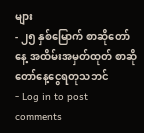များ
- ၂၅ နှစ်မြောက် စာဆိုတော်နေ့ အထိမ်းအမှတ်ထုတ် စာဆိုတော်နေ့ငွေရတုသဘင်
- Log in to post comments